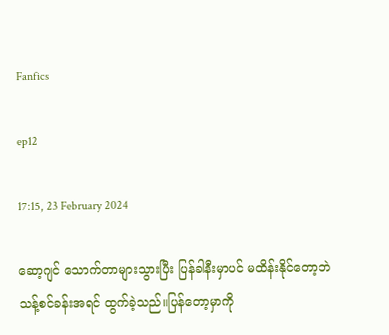Fanfics

ep12

17:15, 23 February 2024

ဆော့ဂျင် သောက်တာများသွားပြီး ပြန်ခါနီးမှာပင် မထိန်းနိုင်တော့ဘဲ သန့်စင်ခန်းအရင် ထွက်ခဲ့သည်။ပြန်တော့မှာကို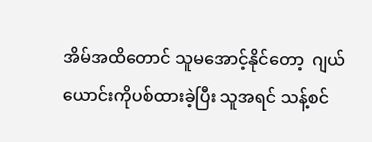အိမ်အထိတောင် သူမအောင့်နိုင်တော့  ဂျယ်ယောင်းကိုပစ်ထားခဲ့ပြီး သူအရင် သန့်စင်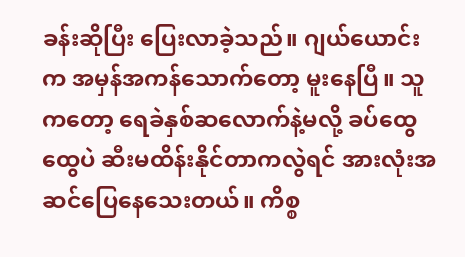ခန်းဆိုပြီး ပြေးလာခဲ့သည်။ ဂျယ်ယောင်းက အမှန်အကန်သောက်တော့ မူးနေပြီ။ သူကတော့ ရေခဲနှစ်ဆလောက်နဲ့မလို့ ခပ်ထွေထွေပဲ ဆီးမထိန်းနိုင်တာကလွဲရင် အားလုံးအဆင်ပြေနေသေးတယ်။ ကိစ္စ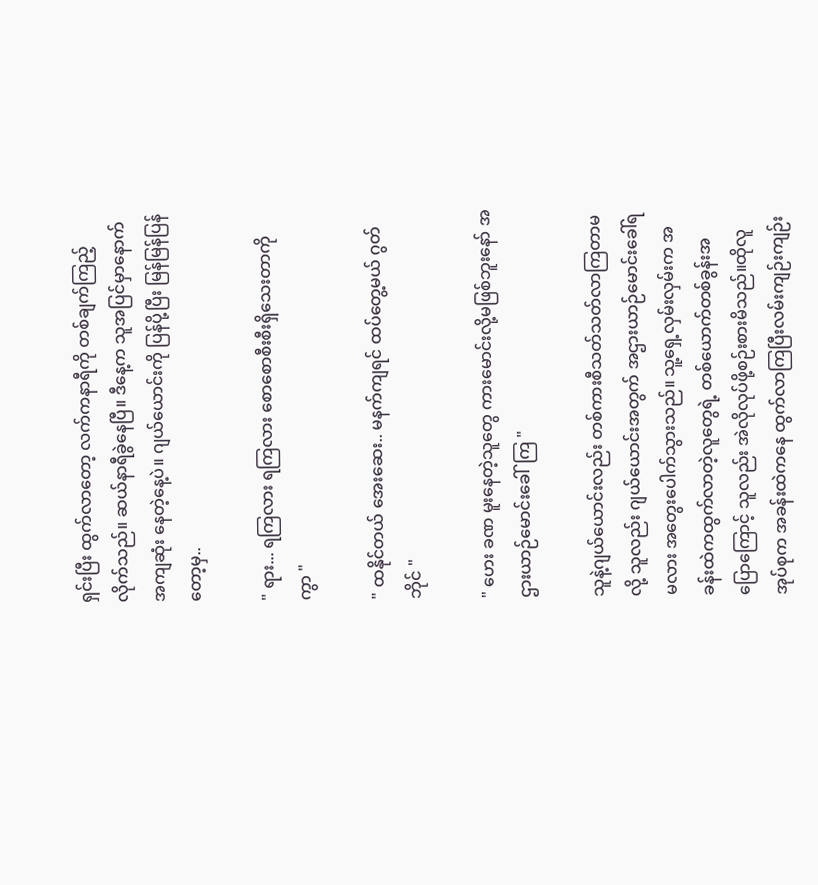ရှင်းပြီး ထွက်လာတော့ လက်ကနာရီကို တစ်ချက်ကြည့်လိုက်သည်။ ဆယ်နာရီခွဲနေပြီ။ ဒီနေ့က သူအပြင်မှာနောက်အကျဆုံး နေတဲ့နေ့ပဲ။ ဂျယ်ယောင်းကို ပြန်ပို့ပြီး မြန်မြန်ပြန်တော့မှ..

" ရား... ရကြလား ရကြလား စောစောစီးစီးရှိသေးတာကိုကွာ "

" ထနိုင်တယ် အေးဆေး.. မနက်ကျရင် ထပ်တွေ့မယ် ဂွတ်ဘိုင် "

" ဟေး ခဏ မူးနေတဲ့သူတွေ ကားမောင်းလို့မဖြစ်ဘူးနော် အဌားယာဉ်မောင်းခေါ်ကြ "

သူနဲ့ဂျယ်ယောင်းလည်း တစ်ကားစီသတ်သတ်လာကြတာမလို့ သူလည်း ဂျယ်ယောင်းအတွက် အဌားယာဉ်မောင်းခေါ်ရမလား အတွေးပေါက်သွားသည်။ သူ့ရှေ့လှမ်းလှမ်းက အခန်းထဲကထွက်လာတဲ့လူတွေရဲ့ တစ်ယောက်တစ်ခွန်းအပြောကြောင့် သူလည်း အဲလိုလုပ်ဖို့စဉ်းစားမိသည်။ထိုလူအုပ်စုက အခန်းထဲကနေ ထွက်လာကြပြီးလမ်းကျဉ်းကျဉ်း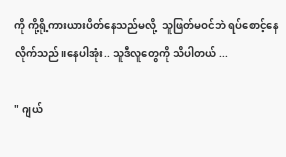ကို ကို့ရို့ကားယားပိတ်နေသည်မလို့  သူဖြတ်မဝင်ဘဲ ရပ်စောင့်နေလိုက်သည်။နေပါအုံး.. သူဒီလူတွေကို သိပါတယ် ...

" ဂျယ်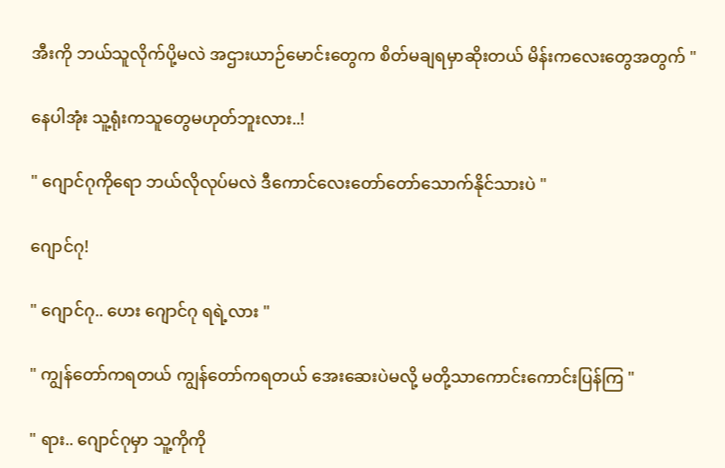အီးကို ဘယ်သူလိုက်ပို့မလဲ အဌားယာဉ်မောင်းတွေက စိတ်မချရမှာဆိုးတယ် မိန်းကလေးတွေအတွက် "

နေပါအုံး သူ့ရုံးကသူတွေမဟုတ်ဘူးလား..!

" ဂျောင်ဂုကိုရော ဘယ်လိုလုပ်မလဲ ဒီကောင်လေးတော်တော်သောက်နိုင်သားပဲ "

ဂျောင်ဂု!

" ဂျောင်ဂု.. ဟေး ဂျောင်ဂု ရရဲ့လား "

" ကျွန်တော်ကရတယ် ကျွန်တော်ကရတယ် အေးဆေးပဲမလို့ မတို့သာကောင်းကောင်းပြန်ကြ "

" ရား.. ဂျောင်ဂုမှာ သူ့ကိုကို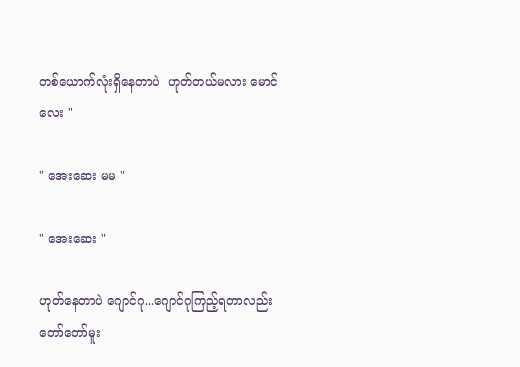တစ်ယောက်လုံးရှိနေတာပဲ  ဟုတ်တယ်မလား မောင်လေး "

" အေးဆေး မမ "

" အေးဆေး "

ဟုတ်နေတာပဲ ဂျောင်ဂု...ဂျောင်ဂုကြည့်ရတာလည်း တော်တော်မူး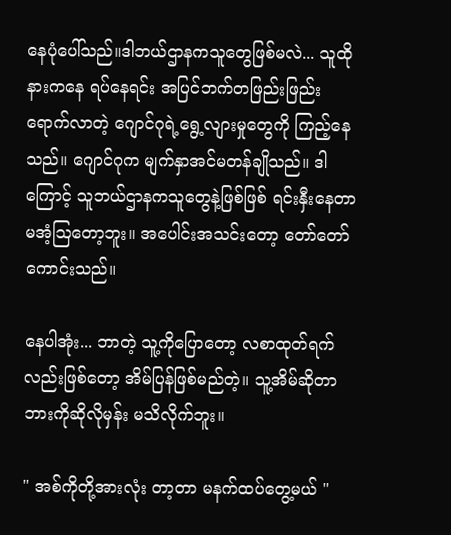နေပုံပေါ်သည်။ဒါဘယ်ဌာနကသူတွေဖြစ်မလဲ... သူထိုနားကနေ ရပ်နေရင်း အပြင်ဘက်တဖြည်းဖြည်းရောက်လာတဲ့ ဂျောင်ဂုရဲ့ရွေ့လျားမှုတွေကို ကြည့်နေသည်။ ဂျောင်ဂုက မျက်နှာအင်မတန်ချိုသည်။ ဒါကြောင့် သူဘယ်ဌာနကသူတွေနဲ့ဖြစ်ဖြစ် ရင်းနှီးနေတာ မအံ့ဩတော့ဘူး။ အပေါင်းအသင်းတော့ တော်တော်ကောင်းသည်။

နေပါအုံး... ဘာတဲ့ သူ့ကိုပြောတော့ လစာထုတ်ရက်လည်းဖြစ်တော့ အိမ်ပြန်ဖြစ်မည်တဲ့။ သူ့အိမ်ဆိုတာ ဘားကိုဆိုလိုမှန်း မသိလိုက်ဘူး။

" အစ်ကိုတို့အားလုံး တာ့တာ မနက်ထပ်တွေ့မယ် "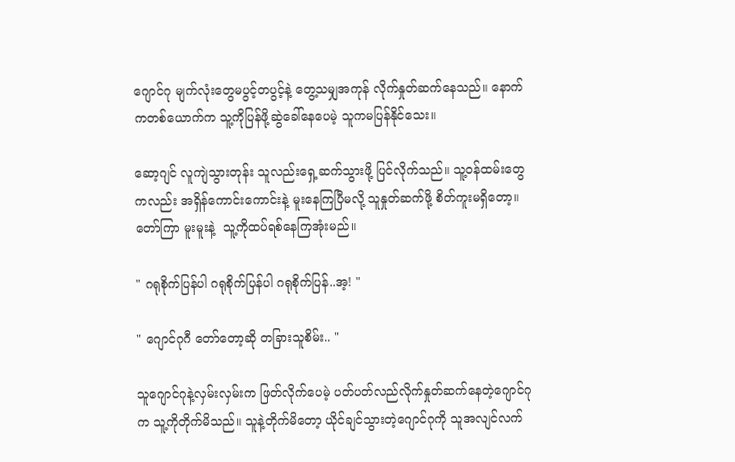ဂျောင်ဂု မျက်လုံးတွေမပွင့်တပွင့်နဲ့ တွေ့သမျှအကုန် လိုက်နှုတ်ဆက်နေသည်။ နောက်ကတစ်ယောက်က သူ့ကိုပြန်ဖို့‌ဆွဲခေါ်နေပေမဲ့ သူကမပြန်နိုင်သေး။

ဆော့ဂျင် လူကျဲသွားတုန်း သူလည်းရှေ့ဆက်သွားဖို့ ပြင်လိုက်သည်။ သူ့ဝန်ထမ်းတွေကလည်း အရှိန်ကောင်းကောင်းနဲ့ မူးနေကြပြီမလို့ သူနှုတ်ဆက်ဖို့ စိတ်ကူးမရှိတော့။ တော်ကြာ မူးမူးနဲ့  သူ့ကိုထပ်ရစ်နေကြအုံးမည်။

" ဂရုစိုက်ပြန်ပါ ဂရုစိုက်ပြန်ပါ ဂရုစိုက်ပြန်..အ့! "

" ဂျောင်ဂုဂီ တော်တော့ဆို တခြားသူစိမ်း.. "

သူဂျောင်ဂုနဲ့လှမ်းလှမ်းက ဖြတ်လိုက်ပေမဲ့ ပတ်ပတ်လည်လိုက်နှုတ်ဆက်နေတဲ့ဂျောင်ဂုက သူ့ကိုတိုက်မိသည်။ သူနဲ့တိုက်မိတော့ ယိုင်ချင်သွားတဲ့ဂျောင်ဂုကို သူအလျင်လက်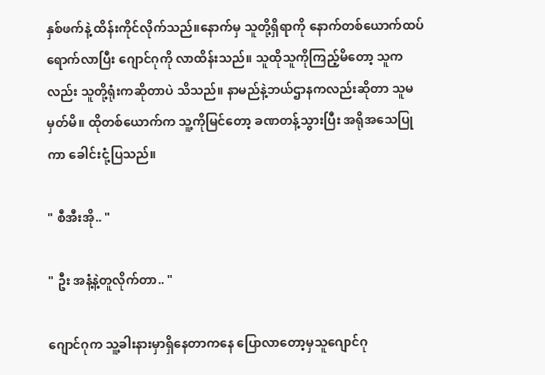နှစ်ဖက်နဲ့ ထိန်းကိုင်လိုက်သည်။နောက်မှ သူတို့ရှိရာကို နောက်တစ်ယောက်ထပ်ရောက်လာပြီး ဂျောင်ဂုကို လာထိန်းသည်။ သူထိုသူကိုကြည့်မိတော့ သူကလည်း သူတို့ရုံးကဆိုတာပဲ သိသည်။ နာမည်နဲ့ဘယ်ဌာန‌ကလည်းဆိုတာ သူမမှတ်မိ။ ထိုတစ်ယောက်က သူ့ကိုမြင်တော့ ခဏတန့်သွားပြီး အရိုအသေပြုကာ ခေါင်းငုံ့ပြသည်။

" စီအီးအို.. "

" ဦး အနံ့နဲ့တူလိုက်တာ.. "

ဂျောင်ဂုက သူ့ခါးနားမှာရှိနေတာကနေ ပြောလာတော့မှသူဂျောင်ဂု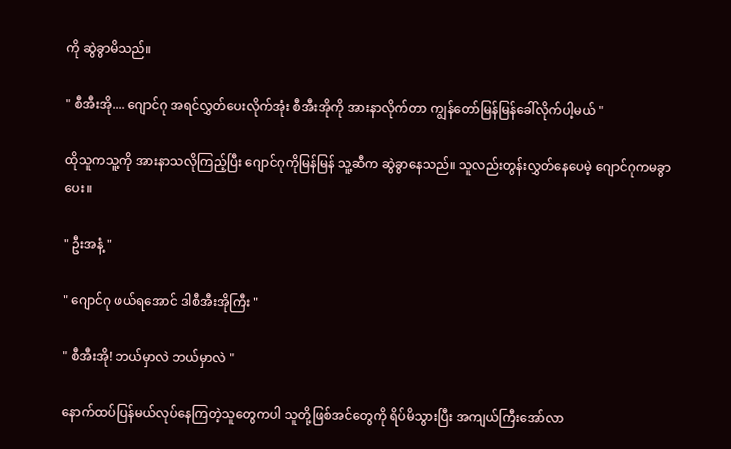ကို ဆွဲခွာမိသည်။

" စီအီးအို.... ဂျောင်ဂု အရင်လွှတ်ပေးလိုက်အုံး စီအီးအိုကို အားနာလိုက်တာ ကျွန်တော်မြန်မြန်ခေါ်လိုက်ပါ့မယ် "

ထိုသူကသူ့ကို အားနာသလိုကြည့်ပြီး ဂျောင်ဂုကိုမြန်မြန် သူ့ဆီက ဆွဲခွာနေသည်။ သူလည်းတွန်းလွှတ်နေပေမဲ့ ဂျောင်ဂုကမခွာပေး။

" ဦးအနံ့ "

" ဂျောင်ဂု ဖယ်ရအောင် ဒါစီအီးအိုကြီး "

" စီအီးအို! ဘယ်မှာလဲ ဘယ်မှာလဲ "

နောက်ထပ်ပြန်မယ်လုပ်နေကြတဲ့သူတွေကပါ သူတို့ဖြစ်အင်တွေကို ရိပ်မိသွားပြီး အကျယ်ကြီးအော်လာ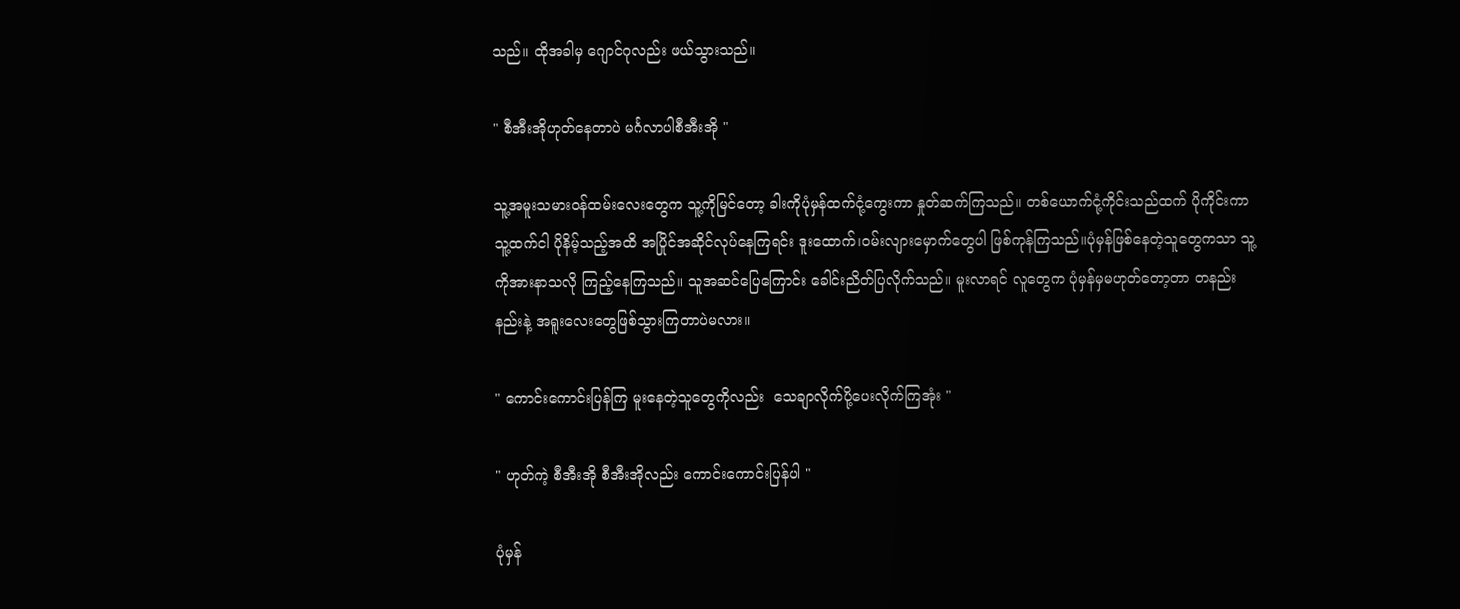သည်။ ထိုအခါမှ ဂျောင်ဂုလည်း ဖယ်သွားသည်။

" စီအီးအိုဟုတ်နေတာပဲ မင်္ဂလာပါစီအီးအို "

သူ့အမူးသမားဝန်ထမ်းလေးတွေက သူ့ကိုမြင်တော့ ခါးကိုပုံမှန်ထက်ငုံ့ကွေးကာ နှုတ်ဆက်ကြသည်။ တစ်ယောက်ငုံ့ကိုင်းသည်ထက် ပိုကိုင်းကာ သူ့ထက်ငါ ပိုနိမ့်သည့်အထိ အပြိုင်အဆိုင်လုပ်နေကြရင်း ဒူးထောက်၊ဝမ်းလျားမှောက်တွေပါ ဖြစ်ကုန်ကြသည်။ပုံမှန်ဖြစ်နေတဲ့သူတွေကသာ သူ့ကိုအားနာသလို ကြည့်နေကြသည်။ သူအဆင်ပြေကြောင်း ခေါင်းညိတ်ပြလိုက်သည်။ မူးလာရင် လူတွေက ပုံမှန်မှမဟုတ်တော့တာ တနည်းနည်းနဲ့ အရူးလေးတွေဖြစ်သွားကြတာပဲမလား။

" ကောင်းကောင်းပြန်ကြ မူးနေတဲ့သူတွေကိုလည်း  သေချာလိုက်ပို့ပေးလိုက်ကြအုံး "

" ဟုတ်ကဲ့ စီအီးအို စီအီးအိုလည်း ကောင်းကောင်းပြန်ပါ "

ပုံမှန်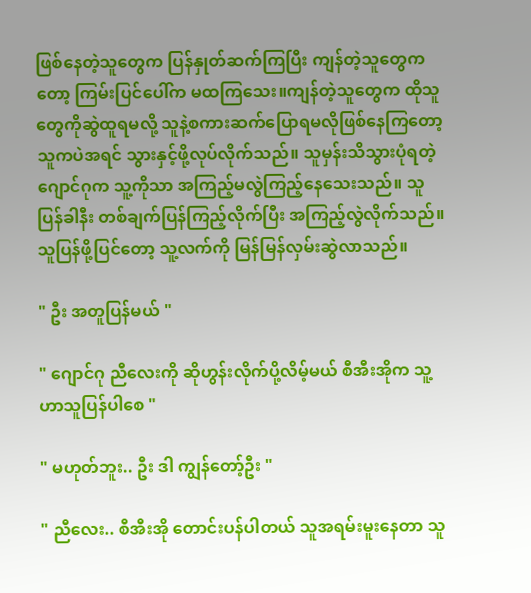ဖြစ်နေတဲ့သူတွေက ပြန်နှုတ်ဆက်ကြပြီး ကျန်တဲ့သူတွေကတော့ ကြမ်းပြင်ပေါ်က မထကြသေး။ကျန်တဲ့သူတွေက ထိုသူတွေကိုဆွဲထူရမလို့ သူနဲ့စကားဆက်ပြောရမလိုဖြစ်နေကြတော့ သူကပဲအရင် သွားနှင့်ဖို့လုပ်လိုက်သည်။ သူမှန်းသိသွားပုံရတဲ့ဂျောင်ဂုက သူ့ကိုသာ အကြည့်မလွဲကြည့်နေသေးသည်။ သူပြန်ခါနီး တစ်ချက်ပြန်ကြည့်လိုက်ပြီး အကြည့်လွဲလိုက်သည်။ သူပြန်ဖို့ပြင်တော့ သူ့လက်ကို မြန်မြန်လှမ်းဆွဲလာသည်။

" ဦး အတူပြန်မယ် "

" ဂျောင်ဂု ညီလေးကို ဆိုဟွန်းလိုက်ပို့လိမ့်မယ် စီအီးအိုက သူ့ဟာသူပြန်ပါစေ "

" မဟုတ်ဘူး.. ဦး ဒါ ကျွန်တော့်ဦး "

" ညီလေး.. စီအီးအို တောင်းပန်ပါတယ် သူအရမ်းမူးနေတာ သူ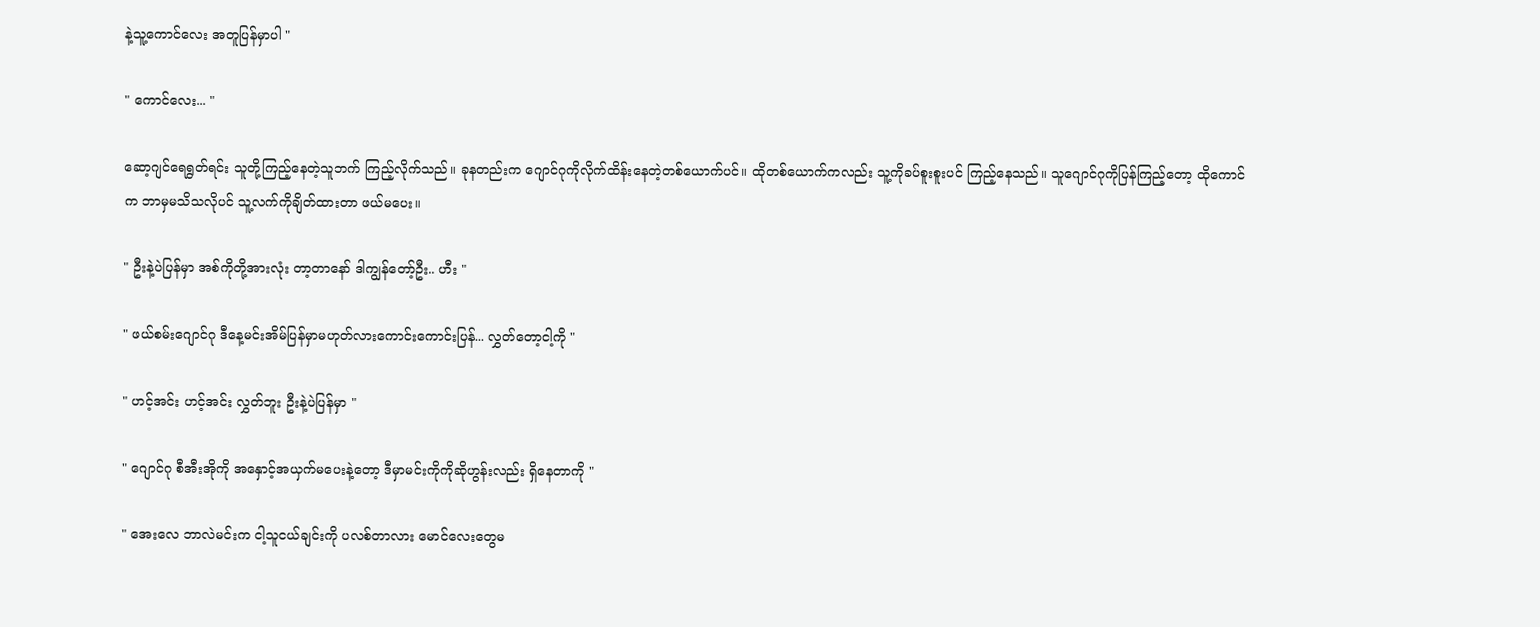နဲ့သူ့ကောင်လေး အတူပြန်မှာပါ "

" ကောင်လေး... "

ဆော့ဂျင်ရေရွတ်ရင်း သူတို့ကြည့်နေတဲ့သူဘက် ကြည့်လိုက်သည်။ ခုနတည်းက ဂျောင်ဂုကိုလိုက်ထိန်းနေတဲ့တစ်ယောက်ပင်။ ထိုတစ်ယောက်ကလည်း သူ့ကိုခပ်စူးစူးပင် ကြည့်နေသည်။ သူဂျောင်ဂုကိုပြန်ကြည့်တော့ ထိုကောင်က ဘာမှမသိသလိုပင် သူ့လက်ကိုချိတ်ထားတာ ဖယ်မပေး။

" ဦးနဲ့ပဲပြန်မှာ အစ်ကိုတို့အားလုံး တာ့တာနော် ဒါကျွန်တော့်ဦး.. ဟီး "

" ဖယ်စမ်းဂျောင်ဂု ဒီနေ့မင်းအိမ်ပြန်မှာမဟုတ်လားကောင်းကောင်းပြန်... လွှတ်တော့ငါ့ကို "

" ဟင့်အင်း ဟင့်အင်း လွှတ်ဘူး ဦးနဲ့ပဲပြန်မှာ "

" ဂျောင်ဂု စီအီးအိုကို အနှောင့်အယှက်မပေးနဲ့တော့ ဒီမှာမင်းကိုကိုဆိုဟွန်းလည်း ရှိနေတာကို "

" အေးလေ ဘာလဲမင်းက ငါ့သူငယ်ချင်းကို ပလစ်တာလား မောင်လေးတွေမ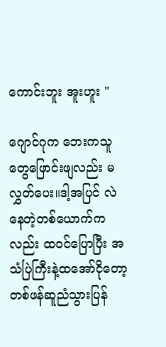ကောင်းဘူး အူးဟူး "

ဂျောင်ဂုက ဘေးကသူတွေဖြောင်းဖျလည်း မလွှတ်ပေး။ဒါ့အပြင် လဲနေတဲ့တစ်ယောက်ကလည်း ထဝင်ပြောပြီး အသံပြဲကြီးနဲ့ထအော်ငိုတော့ တစ်ဖန်ဆူညံသွားပြန်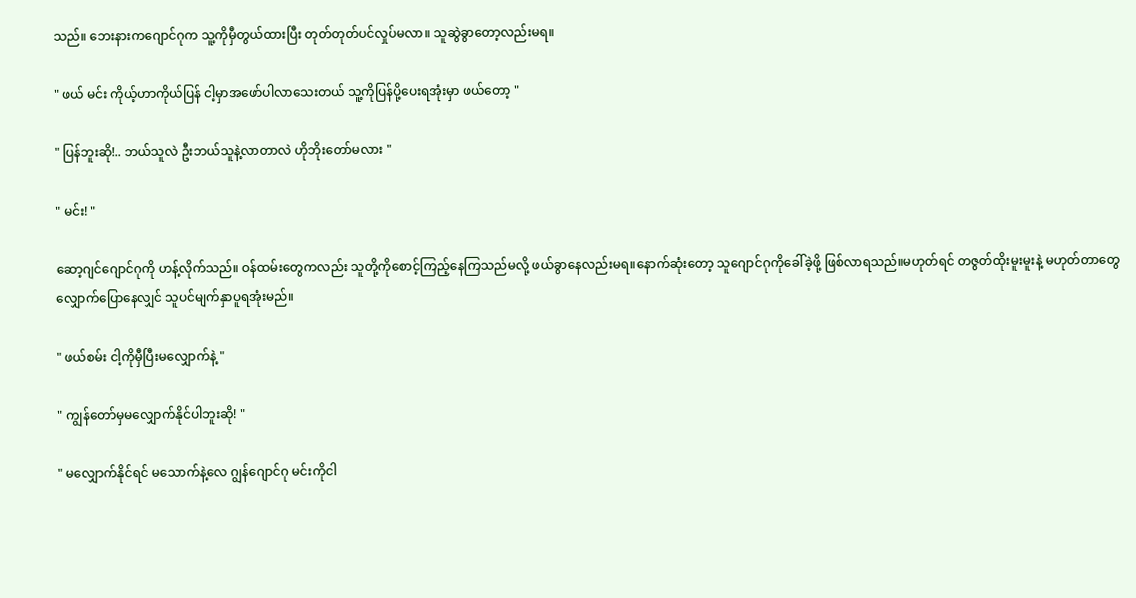သည်။ ဘေးနားကဂျောင်ဂုက သူ့ကိုမှီတွယ်ထားပြီး တုတ်တုတ်ပင်လှုပ်မလာ။ သူဆွဲခွာတော့လည်းမရ။

" ဖယ် မင်း ကိုယ့်ဟာကိုယ်ပြန် ငါ့မှာအဖော်ပါလာသေးတယ် သူ့ကိုပြန်‌ပို့ပေးရအုံးမှာ ဖယ်တော့ "

" ပြန်ဘူးဆို!.. ဘယ်သူလဲ ဦးဘယ်သူနဲ့လာတာလဲ ဟိုဘိုးတော်မလား "

" မင်း! "

ဆော့ဂျင်ဂျောင်ဂုကို ဟန့်လိုက်သည်။ ဝန်ထမ်းတွေကလည်း သူတို့ကိုစောင့်ကြည့်နေကြသည်မလို့ ဖယ်ခွာနေလည်းမရ။နောက်ဆုံးတော့ သူဂျောင်ဂုကိုခေါ်ခဲ့ဖို့ ဖြစ်လာရသည်။မဟုတ်ရင် တဇွတ်ထိုးမူးမူးနဲ့ မဟုတ်တာတွေလျှောက်ပြောနေလျှင် သူပင်မျက်နှာပူရအုံးမည်။

" ဖယ်စမ်း ငါ့ကိုမှီပြီးမလျှောက်နဲ့ "

" ကျွန်တော်မှမလျှောက်နိုင်ပါဘူးဆို! "

" မလျှောက်နိုင်ရင် မသောက်နဲ့လေ ဂျွန်ဂျောင်ဂု မင်းကိုငါ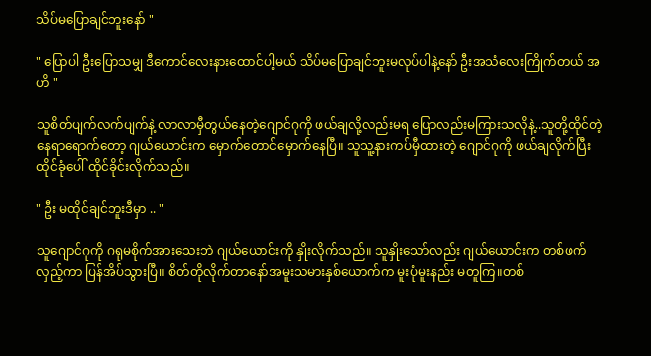သိပ်မပြောချင်ဘူးနော် "

" ပြောပါ ဦးပြောသမျှ ဒီကောင်လေးနားထောင်ပါ့မယ် သိပ်မပြောချင်ဘူးမလုပ်ပါနဲ့နော် ဦးအသံလေးကြိုက်တယ် အဟိ "

သူစိတ်ပျက်လက်ပျက်နဲ့ လာလာမှီတွယ်‌နေတဲ့ဂျောင်ဂုကို ဖယ်ချလို့လည်းမရ ပြောလည်းမကြားသလိုနဲ့..သူတို့ထိုင်တဲ့နေရာရောက်တော့ ဂျယ်ယောင်းက မှောက်တောင်မှောက်နေပြီ။ သူသူ့နားကပ်မှီထားတဲ့ ဂျောင်ဂုကို ဖယ်ချလိုက်ပြီး ထိုင်‌ခုံပေါ် ထိုင်ခိုင်းလိုက်သည်။

" ဦး မထိုင်ချင်ဘူးဒီမှာ .. "

သူဂျောင်ဂုကို ဂရုမစိုက်အားသေးဘဲ ဂျယ်ယောင်းကို နှိုးလိုက်သည်။ သူနှိုးသော်လည်း ဂျယ်ယောင်းက တစ်ဖက်လှည့်ကာ ပြန်အိပ်သွားပြီ။ စိတ်တိုလိုက်တာနော်အမူးသမားနှစ်ယောက်က မူးပုံမူးနည်း မတူကြ။တစ်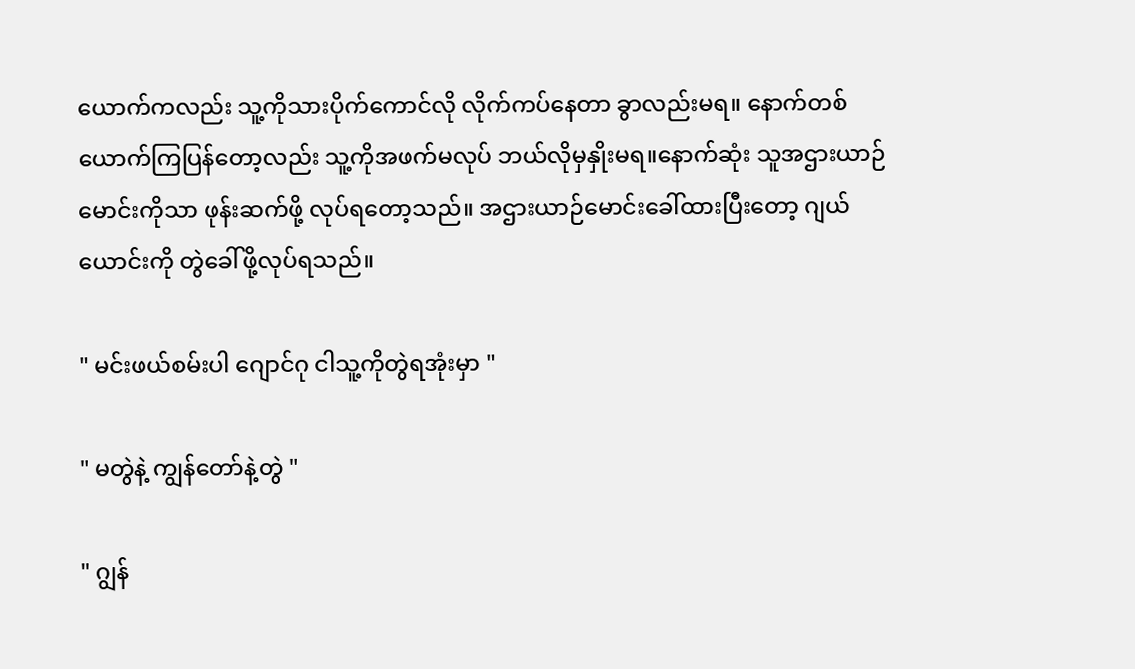ယောက်ကလည်း သူ့ကိုသားပိုက်ကောင်လို လိုက်ကပ်‌နေတာ ခွာလည်းမရ။ နောက်တစ်ယောက်ကြပြန်တော့လည်း သူ့ကိုအဖက်မလုပ် ဘယ်လိုမှနှိုးမရ။နောက်ဆုံး သူအဌားယာဉ်မောင်းကိုသာ ဖုန်းဆက်ဖို့ လုပ်ရတော့သည်။ အဌားယာဉ်မောင်းခေါ်ထားပြီးတော့ ဂျယ်ယောင်းကို တွဲခေါ်ဖို့လုပ်ရသည်။

" မင်းဖယ်စမ်းပါ ဂျောင်ဂု ငါသူ့ကိုတွဲရအုံးမှာ "

" မတွဲနဲ့ ကျွန်တော်နဲ့တွဲ "

" ဂျွန်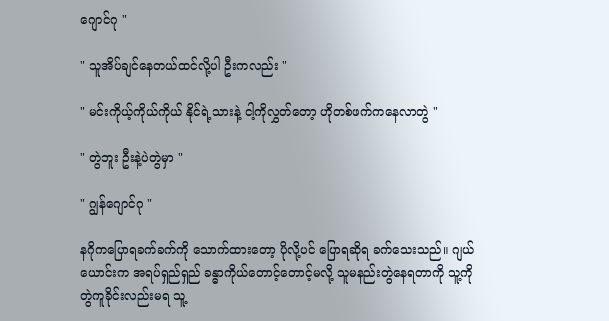ဂျောင်ဂု "

" သူအိပ်ချင်နေတယ်ထင်လို့ပါ ဦးကလည်း "

" မင်းကိုယ့်ကိုယ်ကိုယ် နိုင်ရဲ့သားနဲ့ ငါ့ကိုလွှတ်တော့ ဟိုတစ်ဖက်ကနေလာတွဲ "

" တွဲဘူး ဦးနဲ့ပဲတွဲမှာ "

" ဂျွန်ဂျောင်ဂု "

နဂိုကပြောရခက်ခက်ကို သောက်ထားတော့ ပိုလို့ပင် ပြောရဆိုရ ခက်သေးသည်။ ဂျယ်ယောင်းက အရပ်ရှည်ရှည် ခန္ဓာကိုယ်တောင့်တောင့်မလို့ သူမနည်းတွဲနေရတာကို သူ့ကိုတွဲကူခိုင်းလည်းမရ သူ့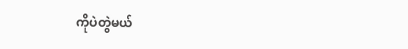ကိုပဲတွဲမယ်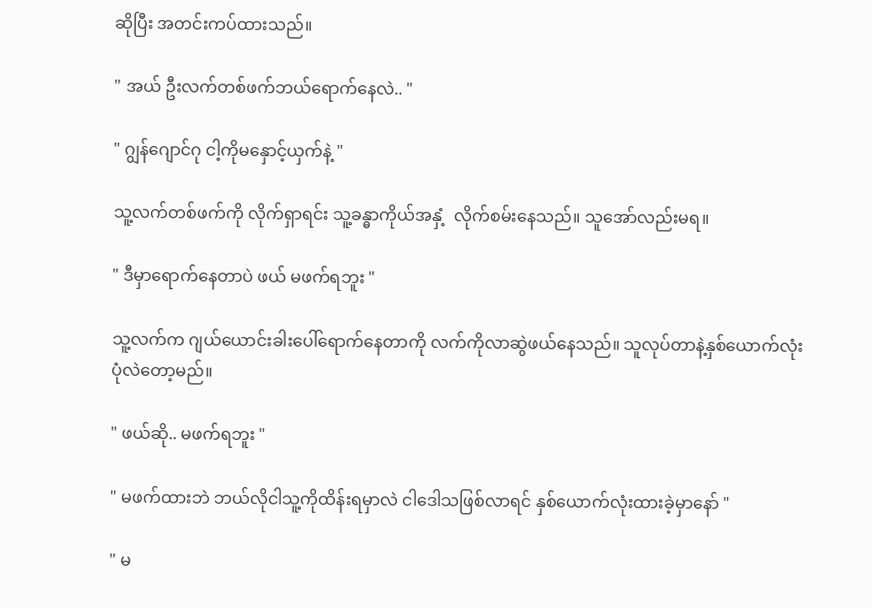ဆိုပြီး အတင်းကပ်ထားသည်။

" အယ် ဦးလက်တစ်ဖက်ဘယ်ရောက်နေလဲ.. "

" ဂျွန်ဂျောင်ဂု ငါ့ကိုမနှောင့်ယှက်နဲ့ "

သူ့လက်တစ်ဖက်ကို လိုက်ရှာရင်း သူ့ခန္ဓာကိုယ်အနှံ့  လိုက်စမ်းနေသည်။ သူအော်‌လည်းမရ။

" ဒီမှာရောက်နေတာပဲ ဖယ် မဖက်ရဘူး "

သူ့လက်က ဂျယ်ယောင်းခါးပေါ်ရောက်နေတာကို လက်ကိုလာဆွဲဖယ်နေသည်။ သူလုပ်တာနဲ့နှစ်ယောက်လုံး ပုံလဲတော့မည်။

" ဖယ်ဆို.. မဖက်ရဘူး "

" မဖက်ထားဘဲ ဘယ်လိုငါသူ့ကိုထိန်းရမှာလဲ ငါဒေါသဖြစ်လာရင် နှစ်ယောက်လုံးထားခဲ့မှာနော် "

" မ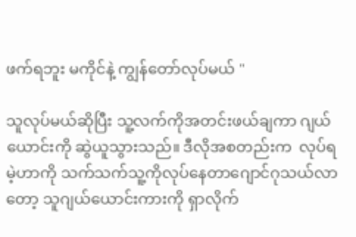ဖက်ရဘူး မကိုင်နဲ့ ကျွန်တော်လုပ်မယ် "

သူလုပ်မယ်ဆိုပြီး သူ့လက်ကိုအတင်းဖယ်ချကာ ဂျယ်ယောင်းကို ဆွဲယူသွားသည်။ ဒီလိုအစတည်းက  လုပ်ရမဲ့ဟာကို သက်သက်သူ့ကိုလုပ်နေတာဂျောင်ဂုသယ်လာတော့ သူဂျယ်ယောင်းကားကို ရှာလိုက်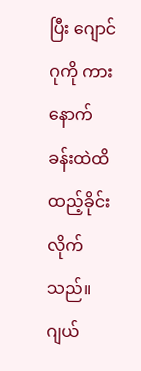ပြီး ဂျောင်ဂုကို ကားနောက်ခန်းထဲထိ ထည့်ခိုင်းလိုက်သည်။ ဂျယ်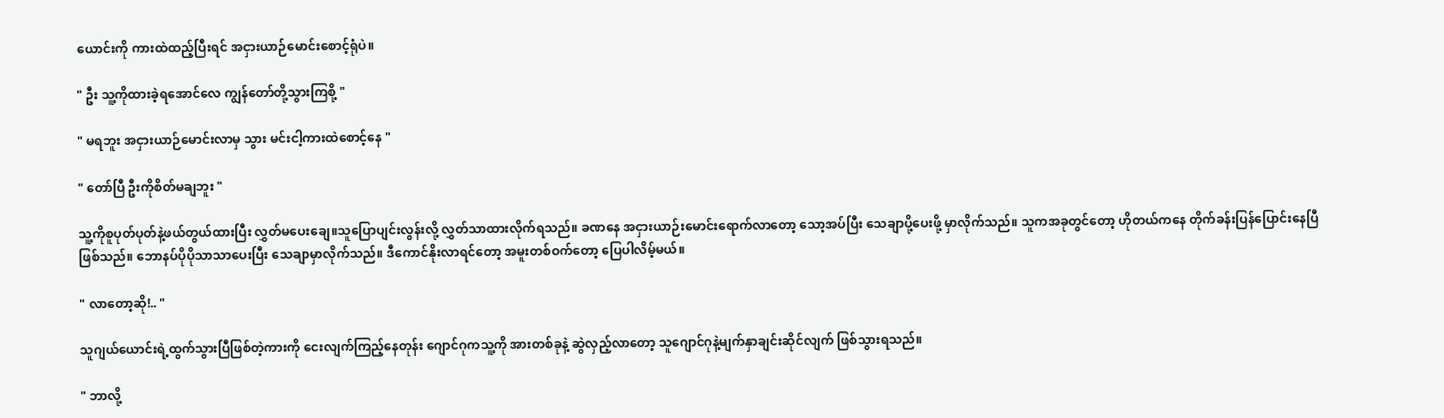ယောင်းကို ကားထဲထည့်ပြီးရင် အငှားယာဉ်မောင်းစောင့်ရုံပဲ။

" ဦး သူ့ကိုထားခဲ့ရအောင်လေ ကျွန်တော်တို့သွားကြစို့ "

" မရဘူး အငှားယာဉ်မောင်းလာမှ သွား မင်းငါ့ကားထဲစောင့်နေ "

" တော်ပြီ ဦးကိုစိတ်မချဘူး "

သူ့ကိုစူပုတ်ပုတ်နဲ့ဖယ်တွယ်ထားပြီး လွှတ်မပေးချေ။သူပြောပျင်းလွန်းလို့ လွှတ်သာထားလိုက်ရသည်။ ခဏနေ အငှားယာဉ်းမောင်းရောက်လာတော့ သော့အပ်ပြီး သေချာပို့ပေးဖို့ မှာလိုက်သည်။ သူကအခုတွင်တော့‌ ဟိုတယ်ကနေ တိုက်ခန်းပြန်ပြောင်းနေပြီဖြစ်သည်။ ဘောနပ်ပိုပိုသာသာပေးပြီး သေချာမှာလိုက်သည်။ ဒီကောင်နိုးလာရင်တော့ အမူးတစ်ဝက်တော့ ပြေပါလိမ့်မယ်။

" လာတော့ဆို!.. "

သူဂျယ်ယောင်းရဲ့ထွက်သွားပြီဖြစ်တဲ့ကားကို ငေးလျက်ကြည့်နေတုန်း ဂျောင်ဂုကသူ့ကို အားတစ်ခုနဲ့ ဆွဲလှည့်လာတော့ သူဂျောင်ဂုနဲ့မျက်နှာချင်းဆိုင်လျက် ဖြစ်သွားရသည်။

" ဘာလို့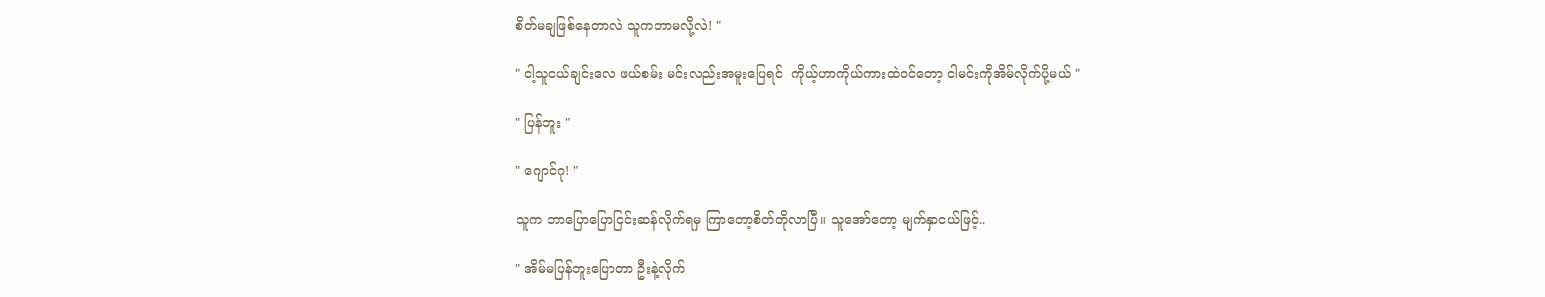စိတ်မချဖြစ်နေတာလဲ သူကဘာမလို့လဲ! "

" ငါ့သူငယ်ချင်းလေ ဖယ်စမ်း မင်းလည်းအမူးပြေရင်  ကိုယ့်ဟာကိုယ်ကားထဲဝင်တော့ ငါမင်းကိုအိမ်လိုက်ပို့မယ် "

" ပြန်ဘူး "

" ဂျောင်ဂု! "

သူက ဘာပြောပြောငြင်းဆန်လိုက်ရမှ ကြာတော့စိတ်တိုလာပြီ။ သူအော်တော့ မျက်နှာငယ်ဖြင့်..

" အိမ်မပြန်ဘူးပြောတာ ဦးနဲ့လိုက်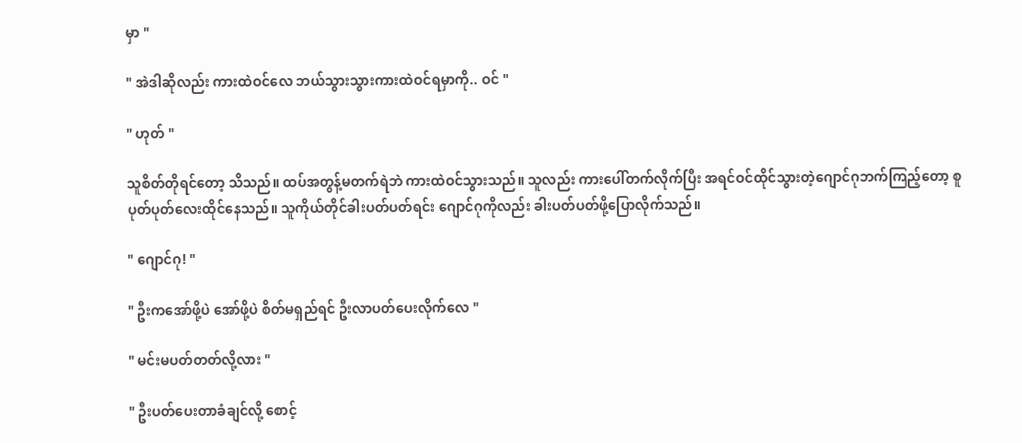မှာ "

" အဲဒါဆိုလည်း ကားထဲဝင်လေ ဘယ်သွားသွားကားထဲဝင်ရမှာကို.. ဝင် "

" ဟုတ် "

သူစိတ်တိုရင်တော့ သိသည်။ ထပ်အတွန့်မတက်ရဲဘဲ ကားထဲဝင်သွားသည်။ သူလည်း ကားပေါ်တက်လိုက်ပြီး အရင်ဝင်ထိုင်သွားတဲ့ဂျောင်ဂုဘက်ကြည့်တော့ စူပုတ်ပုတ်လေးထိုင်နေသည်။ သူကိုယ်တိုင်ခါးပတ်ပတ်ရင်း ဂျောင်ဂုကိုလည်း ခါးပတ်ပတ်ဖို့ပြောလိုက်သည်။

" ဂျောင်ဂု! "

" ဦးကအော်‌ဖို့ပဲ အော်ဖို့ပဲ စိတ်မရှည်ရင် ဦးလာပတ်ပေးလိုက်လေ "

" မင်းမပတ်တတ်လို့လား "

" ဦးပတ်ပေးတာခံချင်လို့ စောင့်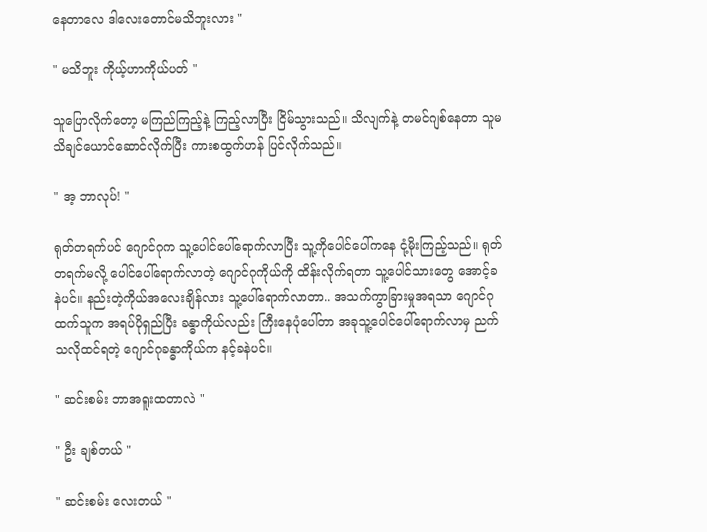နေတာလေ ဒါလေးတောင်မသိဘူးလား "

" မသိဘူး ကိုယ့်ဟာကိုယ်ပတ် "

သူပြောလိုက်တော့ မကြည်ကြည့်နဲ့ ကြည့်လာပြီး ငြိမ်သွားသည်။ သိလျက်နဲ့ တမင်ဂျစ်နေတာ သူမသိချင်ယောင်ဆောင်လိုက်ပြီး ကားစထွက်ဟန် ပြင်လိုက်သည်။

" အ့ ဘာလုပ်! "

ရုတ်တရက်ပင် ဂျောင်ဂုက သူ့ပေါင်ပေါ်ရောက်လာပြီး သူ့ကိုပေါင်ပေါ်ကနေ ငုံ့မိုးကြည့်သည်။ ရုတ်တရက်မလို့ ပေါင်ပေါ်ရောက်လာတဲ့ ဂျောင်ဂုကိုယ်ကို ထိန်းလိုက်ရတာ သူ့ပေါင်သားတွေ အောင့်ခနဲပင်။ နည်းတဲ့ကိုယ်အလေးချိန်လား သူ့ပေါ်ရောက်လာတာ.. အသက်ကွာခြားမှုအရသာ ဂျောင်ဂုထက်သူက အရပ်ပိုရှည်ပြီး ခန္ဓာကိုယ်လည်း ကြီးနေပုံပေါ်တာ အခုသူ့ပေါင်ပေါ်ရောက်လာမှ ညက်သလိုထင်ရတဲ့ ဂျောင်ဂုခန္ဓာကိုယ်က နင့်ခနဲပင်။

" ဆင်းစမ်း ဘာအရူးထတာလဲ "

" ဦး ချစ်တယ် "

" ဆင်းစမ်း လေးတယ် "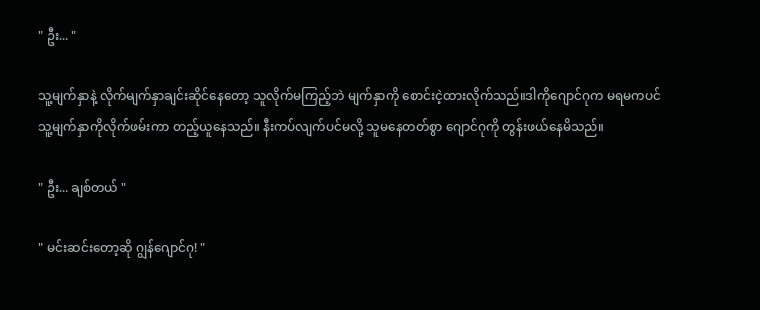" ဦး... "

သူ့မျက်နှာနဲ့ လိုက်မျက်နှာချင်းဆိုင်နေတော့ သူလိုက်မကြည့်ဘဲ မျက်နှာကို စောင်းငဲ့ထားလိုက်သည်။ဒါကိုဂျောင်ဂုက မရမကပင် သူ့မျက်နှာကိုလိုက်ဖမ်းကာ တည့်ယူနေသည်။ နီးကပ်လျက်ပင်မလို့ သူမနေတတ်စွာ ဂျောင်ဂုကို တွန်းဖယ်နေမိသည်။

" ဦး... ချစ်တယ် "

" မင်းဆင်းတော့ဆို ဂျွန်ဂျောင်ဂု! "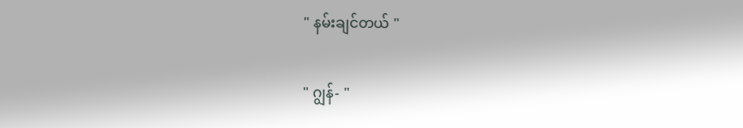" နမ်းချင်တယ် "

" ဂျွန်- "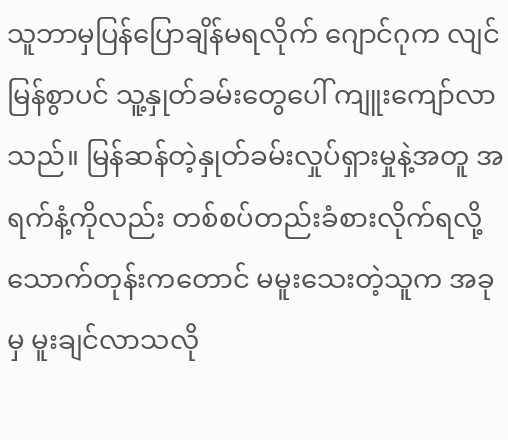သူဘာမှပြန်ပြောချိန်မရလိုက် ဂျောင်ဂုက လျင်မြန်စွာပင် သူ့နှုတ်ခမ်းတွေပေါ် ကျူးကျော်လာသည်။ မြန်ဆန်တဲ့နှုတ်ခမ်းလှုပ်ရှားမှုနဲ့အတူ အရက်နံ့ကိုလည်း တစ်စပ်တည်းခံစားလိုက်ရလို့ သောက်တုန်းကတောင် မမူးသေးတဲ့သူက အခုမှ မူးချင်လာသလို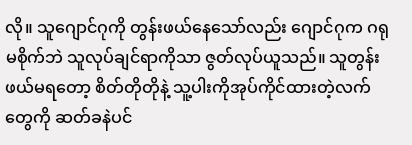လို။ သူဂျောင်ဂုကို တွန်းဖယ်နေသော်လည်း ဂျောင်ဂုက ဂရုမစိုက်ဘဲ သူလုပ်ချင်ရာကိုသာ ဇွတ်လုပ်ယူသည်။ သူတွန်းဖယ်မရတော့ စိတ်တိုတိုနဲ့ သူ့ပါးကိုအုပ်ကိုင်ထားတဲ့လက်တွေကို ဆတ်ခနဲပင်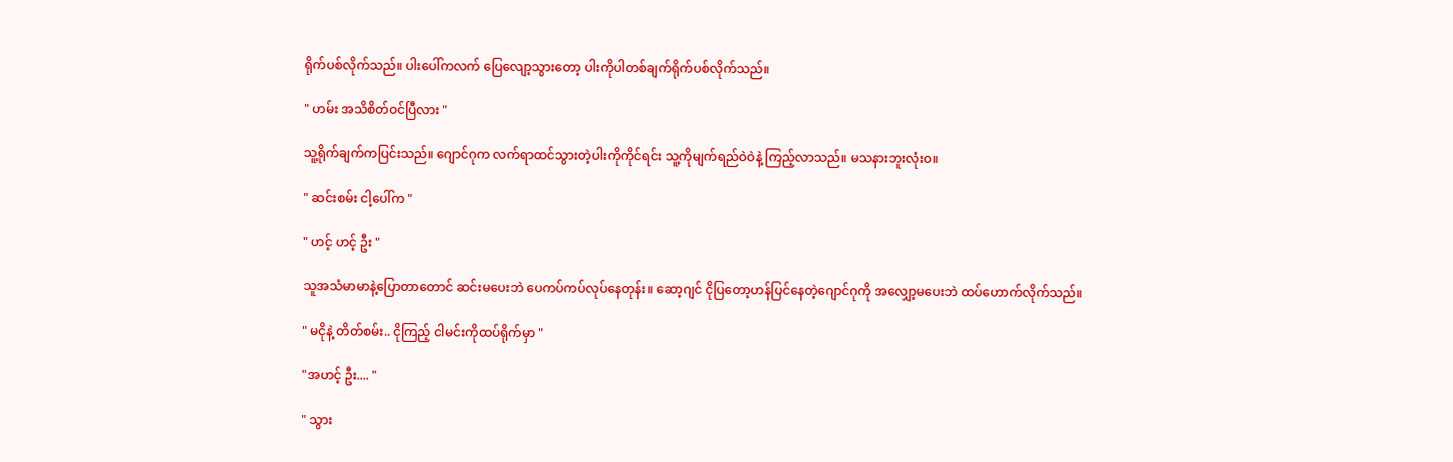ရိုက်ပစ်လိုက်သည်။ ပါးပေါ်ကလက် ပြေလျော့သွားတော့ ပါးကိုပါတစ်ချက်ရိုက်ပစ်လိုက်သည်။

" ဟမ်း အသိစိတ်ဝင်ပြီလား "

သူ့ရိုက်ချက်ကပြင်းသည်။ ဂျောင်ဂုက လက်ရာထင်သွားတဲ့ပါးကိုကိုင်ရင်း သူ့ကိုမျက်ရည်ဝဲဝဲနဲ့ ကြည့်လာသည်။ မသနားဘူးလုံးဝ။

" ဆင်းစမ်း ငါ့ပေါ်က "

" ဟင့် ဟင့် ဦး "

သူအသံမာမာနဲ့ပြောတာတောင် ဆင်းမပေးဘဲ ပေကပ်ကပ်လုပ်နေတုန်း။ ဆော့ဂျင် ငိုပြတော့ဟန်ပြင်နေတဲ့ဂျောင်ဂုကို အလျှော့မပေးဘဲ ထပ်ဟောက်လိုက်သည်။

" မငိုနဲ့ တိတ်စမ်း.. ငိုကြည့် ငါမင်းကိုထပ်ရိုက်မှာ "

"အဟင့် ဦး.... "

" သွား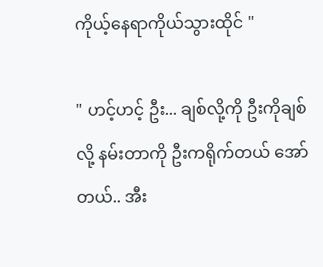ကိုယ့်နေရာကိုယ်သွားထိုင် "

" ဟင့်ဟင့် ဦး... ချစ်လို့ကို ဦးကိုချစ်လို့ နမ်းတာကို ဦးကရိုက်တယ် အော်တယ်.. အီး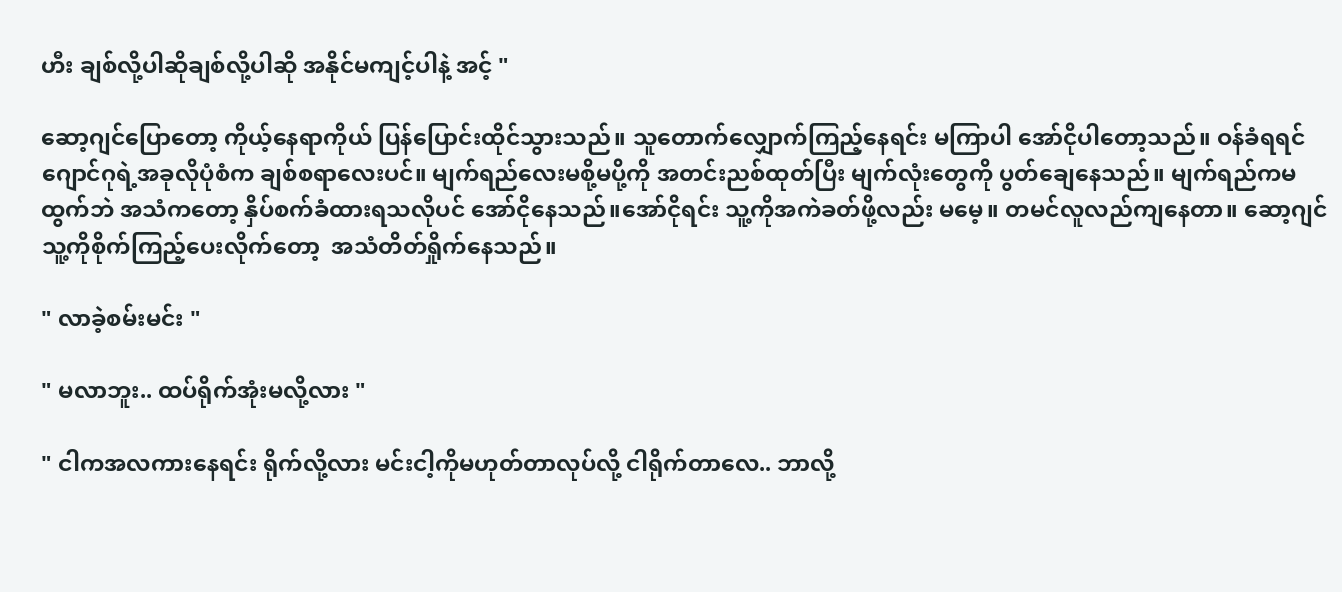ဟီး ချစ်လို့ပါဆိုချစ်လို့ပါဆို အနိုင်မကျင့်ပါနဲ့ အင့် "

ဆော့ဂျင်ပြောတော့ ကိုယ့်နေရာကိုယ် ပြန်ပြောင်းထိုင်သွားသည်။ သူတောက်လျှောက်ကြည့်နေရင်း မကြာပါ အော်ငိုပါတော့သည်။ ဝန်ခံရရင်ဂျောင်ဂုရဲ့အခုလိုပုံစံက ချစ်စရာလေးပင်။ မျက်ရည်လေးမစို့မပို့ကို အတင်းညစ်ထုတ်ပြီး မျက်လုံးတွေကို ပွတ်ချေနေသည်။ မျက်ရည်ကမထွက်ဘဲ အသံကတော့ နှိပ်စက်ခံထားရသလိုပင် အော်ငိုနေသည်။အော်ငိုရင်း သူ့ကိုအကဲခတ်ဖို့လည်း မမေ့။ တမင်လူလည်ကျနေတာ။ ဆော့ဂျင်သူ့ကိုစိုက်ကြည့်ပေးလိုက်တော့  အသံတိတ်ရှိုက်နေသည်။

" လာခဲ့စမ်းမင်း "

" မလာဘူး.. ထပ်ရိုက်အုံးမလို့လား "

" ငါကအလကားနေရင်း ရိုက်လို့လား မင်းငါ့ကိုမဟုတ်တာလုပ်လို့ ငါရိုက်တာလေ.. ဘာလို့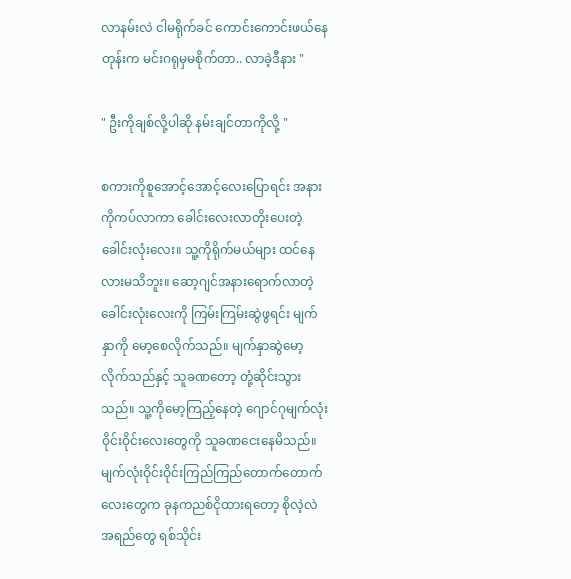လာနမ်းလဲ ငါမရိုက်ခင် ကောင်းကောင်းဖယ်နေတုန်းက မင်းဂရုမှမစိုက်တာ.. လာခဲ့ဒီနား "

" ဦးကိုချစ်လို့ပါဆို နမ်းချင်တာကိုလို့ "

စကားကိုစူအောင့်အောင့်လေးပြောရင်း အနားကိုကပ်လာကာ ခေါင်းလေးလာတိုးပေးတဲ့ ခေါင်းလုံးလေး။ သူ့ကိုရိုက်မယ်များ ထင်နေလားမသိဘူး။ ဆော့ဂျင်အနားရောက်လာတဲ့ခေါင်းလုံးလေးကို ကြမ်းကြမ်းဆွဲဖွရင်း မျက်နှာကို မော့စေလိုက်သည်။ မျက်နှာဆွဲမော့လိုက်သည်နှင့် သူခဏတော့ တုံ့ဆိုင်းသွားသည်။ သူ့ကိုမော့ကြည့်နေတဲ့ ဂျောင်ဂုမျက်လုံးဝိုင်းဝိုင်းလေးတွေကို သူခဏငေးနေမိသည်။ မျက်လုံးဝိုင်းဝိုင်းကြည်ကြည်တောက်တောက်လေးတွေက ခုနကညစ်ငိုထားရတော့ စိုလဲ့လဲအရည်တွေ ရစ်သိုင်း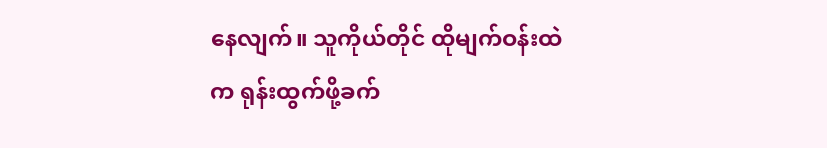နေလျက်။ သူကိုယ်တိုင် ထိုမျက်ဝန်းထဲက ရုန်းထွက်ဖို့ခက်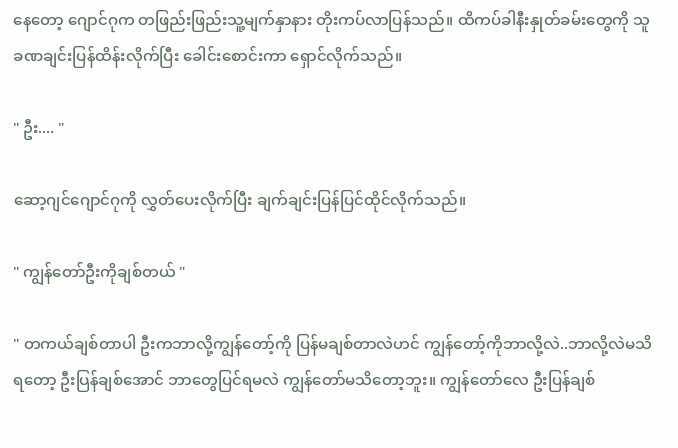နေတော့ ဂျောင်ဂုက တဖြည်းဖြည်းသူ့မျက်နှာနား တိုးကပ်လာပြန်သည်။ ထိကပ်ခါနီးနှုတ်ခမ်းတွေကို သူခဏချင်းပြန်ထိန်းလိုက်ပြီး ခေါင်းစောင်းကာ ရှောင်လိုက်သည်။

" ဦး.... "

ဆော့ဂျင်ဂျောင်ဂုကို လွှတ်ပေးလိုက်ပြီး ချက်ချင်းပြန်ပြင်ထိုင်လိုက်သည်။

" ကျွန်တော်ဦးကိုချစ်တယ် "

" တကယ်ချစ်တာပါ ဦးကဘာလို့ကျွန်တော့်ကို ပြန်မချစ်တာလဲဟင် ကျွန်တော့်ကိုဘာလို့လဲ..ဘာလို့လဲမသိရတော့ ဦးပြန်ချစ်အောင် ဘာတွေပြင်ရမလဲ ကျွန်တော်မသိတော့ဘူး။ ကျွန်တော်လေ ဦးပြန်ချစ်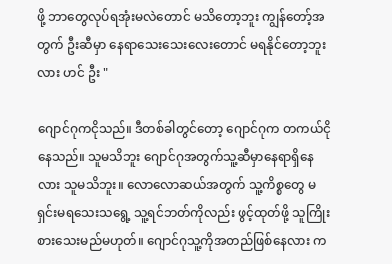ဖို့ ဘာတွေလုပ်ရအုံးမလဲတောင် မသိတော့ဘူး ကျွန်တော့်အတွက် ဦးဆီမှာ နေရာသေးသေးလေးတောင် မရနိုင်တော့ဘူးလား ဟင် ဦး "

ဂျောင်ဂုကငိုသည်။ ဒီတစ်ခါတွင်တော့ ဂျောင်ဂုက တကယ်ငိုနေသည်။ သူမသိဘူး ဂျောင်ဂုအတွက်သူ့ဆီမှာနေရာရှိနေလား သူမသိဘူး။ လောလောဆယ်အတွက် သူ့ကိစ္စတွေ မရှင်းမရသေးသရွေ့ သူ့ရင်ဘတ်ကိုလည်း ဖွင့်ထုတ်ဖို့ သူကြိုးစားသေးမည်မဟုတ်။ ဂျောင်ဂုသူ့ကိုအတည်ဖြစ်နေလား က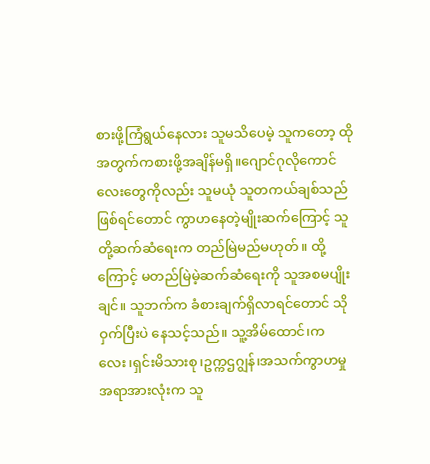စားဖို့ကြံရွယ်နေလား သူမသိပေမဲ့ သူကတော့ ထိုအတွက်ကစားဖို့အချိန်မရှိ။ဂျောင်ဂုလိုကောင်လေးတွေကိုလည်း သူမယုံ သူတကယ်ချစ်သည်ဖြစ်ရင်တောင် ကွာဟနေတဲ့မျိုးဆက်ကြောင့် သူတို့ဆက်ဆံရေးက တည်မြဲမည်မဟုတ်။ ထို့ကြောင့် မတည်မြဲမဲ့ဆက်ဆံရေးကို သူအစမပျိုးချင်။ သူဘက်က ခံစားချက်ရှိလာရင်‌တောင် သိုဝှက်ပြီးပဲ နေသင့်သည်။ သူ့အိမ်ထောင်၊ကလေး၊ရှင်းမိသားစု၊ဥက္ကဌဂျွန်၊အသက်ကွာဟမှု အရာအားလုံးက သူ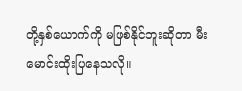တို့နှစ်ယောက်ကို မဖြစ်နိုင်ဘူးဆိုတာ မီးမောင်းထိုးပြနေသလို။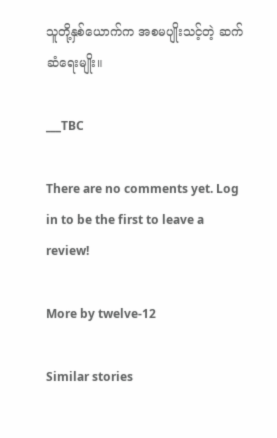သူတို့နှစ်ယောက်က အစမပျိုးသင့်တဲ့ ဆက်ဆံရေးမျိုး။

___TBC

There are no comments yet. Log in to be the first to leave a review!

More by twelve-12

Similar stories